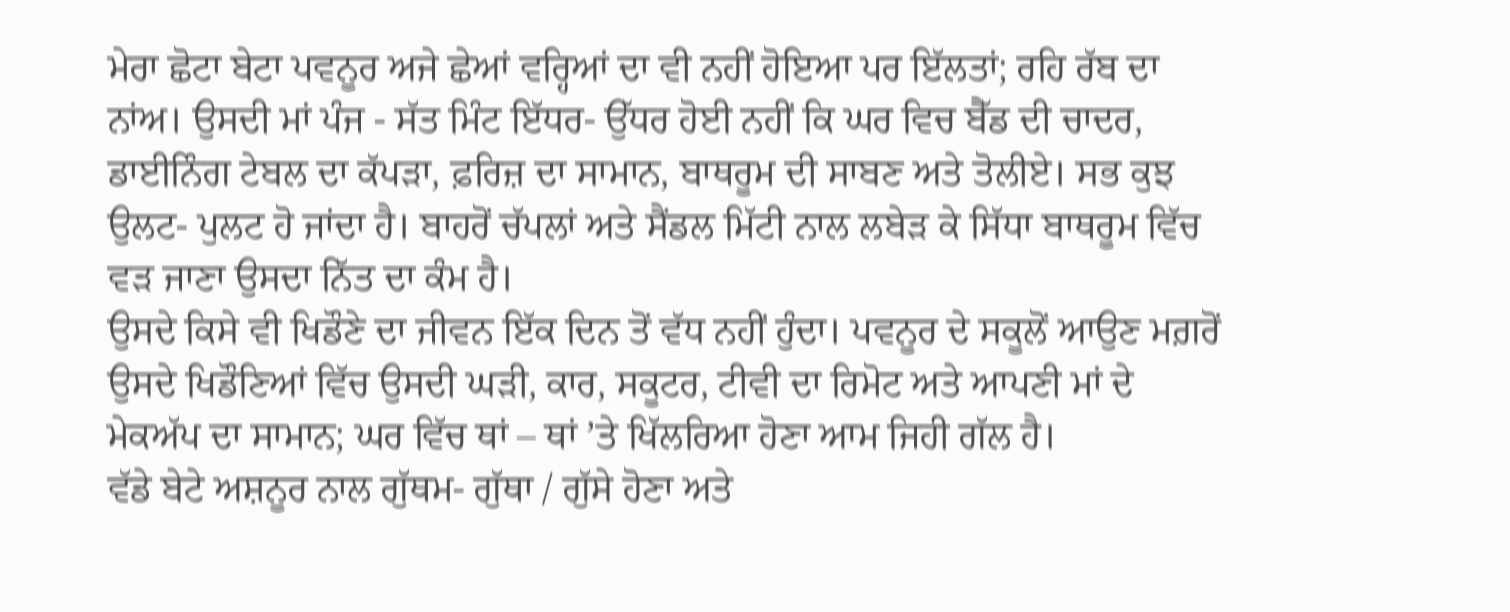ਮੇਰਾ ਛੋਟਾ ਬੇਟਾ ਪਵਨੂਰ ਅਜੇ ਛੇਆਂ ਵਰ੍ਹਿਆਂ ਦਾ ਵੀ ਨਹੀਂ ਹੋਇਆ ਪਰ ਇੱਲਤਾਂ; ਰਹਿ ਰੱਬ ਦਾ ਨਾਂਅ। ਉਸਦੀ ਮਾਂ ਪੰਜ - ਸੱਤ ਮਿੰਟ ਇੱਧਰ- ਉੱਧਰ ਹੋਈ ਨਹੀਂ ਕਿ ਘਰ ਵਿਚ ਬੈੱਡ ਦੀ ਚਾਦਰ, ਡਾਈਨਿੰਗ ਟੇਬਲ ਦਾ ਕੱਪੜਾ, ਫ਼ਰਿਜ਼ ਦਾ ਸਾਮਾਨ, ਬਾਥਰੂਮ ਦੀ ਸਾਬਣ ਅਤੇ ਤੋਲੀਏ। ਸਭ ਕੁਝ ਉਲਟ- ਪੁਲਟ ਹੋ ਜਾਂਦਾ ਹੈ। ਬਾਹਰੋਂ ਚੱਪਲਾਂ ਅਤੇ ਸੈਂਡਲ ਮਿੱਟੀ ਨਾਲ ਲਬੇੜ ਕੇ ਸਿੱਧਾ ਬਾਥਰੂਮ ਵਿੱਚ ਵੜ ਜਾਣਾ ਉਸਦਾ ਨਿੱਤ ਦਾ ਕੰਮ ਹੈ।
ਉਸਦੇ ਕਿਸੇ ਵੀ ਖਿਡੌਣੇ ਦਾ ਜੀਵਨ ਇੱਕ ਦਿਨ ਤੋਂ ਵੱਧ ਨਹੀਂ ਹੁੰਦਾ। ਪਵਨੂਰ ਦੇ ਸਕੂਲੋਂ ਆਉਣ ਮਗ਼ਰੋਂ ਉਸਦੇ ਖਿਡੌਣਿਆਂ ਵਿੱਚ ਉਸਦੀ ਘੜੀ, ਕਾਰ, ਸਕੂਟਰ, ਟੀਵੀ ਦਾ ਰਿਮੋਟ ਅਤੇ ਆਪਣੀ ਮਾਂ ਦੇ ਮੇਕਅੱਪ ਦਾ ਸਾਮਾਨ; ਘਰ ਵਿੱਚ ਥਾਂ – ਥਾਂ ’ਤੇ ਖਿੱਲਰਿਆ ਹੋਣਾ ਆਮ ਜਿਹੀ ਗੱਲ ਹੈ।
ਵੱਡੇ ਬੇਟੇ ਅਸ਼ਨੂਰ ਨਾਲ ਗੁੱਥਮ- ਗੁੱਥਾ / ਗੁੱਸੇ ਹੋਣਾ ਅਤੇ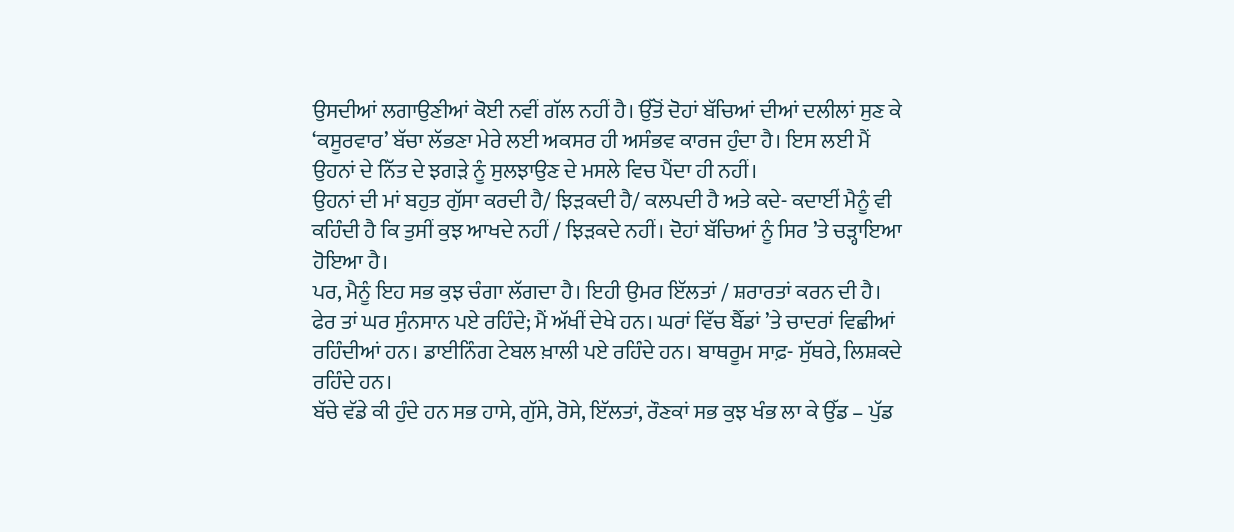ਉਸਦੀਆਂ ਲਗਾਉਣੀਆਂ ਕੋਈ ਨਵੀਂ ਗੱਲ ਨਹੀਂ ਹੈ। ਉੱਤੋਂ ਦੋਹਾਂ ਬੱਚਿਆਂ ਦੀਆਂ ਦਲੀਲਾਂ ਸੁਣ ਕੇ ‘ਕਸੂਰਵਾਰ’ ਬੱਚਾ ਲੱਭਣਾ ਮੇਰੇ ਲਈ ਅਕਸਰ ਹੀ ਅਸੰਭਵ ਕਾਰਜ ਹੁੰਦਾ ਹੈ। ਇਸ ਲਈ ਮੈਂ ਉਹਨਾਂ ਦੇ ਨਿੱਤ ਦੇ ਝਗੜੇ ਨੂੰ ਸੁਲਝਾਉਣ ਦੇ ਮਸਲੇ ਵਿਚ ਪੈਂਦਾ ਹੀ ਨਹੀਂ।
ਉਹਨਾਂ ਦੀ ਮਾਂ ਬਹੁਤ ਗੁੱਸਾ ਕਰਦੀ ਹੈ/ ਝਿੜਕਦੀ ਹੈ/ ਕਲਪਦੀ ਹੈ ਅਤੇ ਕਦੇ- ਕਦਾਈਂ ਮੈਨੂੰ ਵੀ ਕਹਿੰਦੀ ਹੈ ਕਿ ਤੁਸੀਂ ਕੁਝ ਆਖਦੇ ਨਹੀਂ / ਝਿੜਕਦੇ ਨਹੀਂ। ਦੋਹਾਂ ਬੱਚਿਆਂ ਨੂੰ ਸਿਰ ’ਤੇ ਚੜ੍ਹਾਇਆ ਹੋਇਆ ਹੈ।
ਪਰ, ਮੈਨੂੰ ਇਹ ਸਭ ਕੁਝ ਚੰਗਾ ਲੱਗਦਾ ਹੈ। ਇਹੀ ਉਮਰ ਇੱਲਤਾਂ / ਸ਼ਰਾਰਤਾਂ ਕਰਨ ਦੀ ਹੈ। ਫੇਰ ਤਾਂ ਘਰ ਸੁੰਨਸਾਨ ਪਏ ਰਹਿੰਦੇ; ਮੈਂ ਅੱਖੀਂ ਦੇਖੇ ਹਨ। ਘਰਾਂ ਵਿੱਚ ਬੈੱਡਾਂ ’ਤੇ ਚਾਦਰਾਂ ਵਿਛੀਆਂ ਰਹਿੰਦੀਆਂ ਹਨ। ਡਾਈਨਿੰਗ ਟੇਬਲ ਖ਼ਾਲੀ ਪਏ ਰਹਿੰਦੇ ਹਨ। ਬਾਥਰੂਮ ਸਾਫ਼- ਸੁੱਥਰੇ, ਲਿਸ਼ਕਦੇ ਰਹਿੰਦੇ ਹਨ।
ਬੱਚੇ ਵੱਡੇ ਕੀ ਹੁੰਦੇ ਹਨ ਸਭ ਹਾਸੇ, ਗੁੱਸੇ, ਰੋਸੇ, ਇੱਲਤਾਂ, ਰੌਣਕਾਂ ਸਭ ਕੁਝ ਖੰਭ ਲਾ ਕੇ ਉੱਡ – ਪੁੱਡ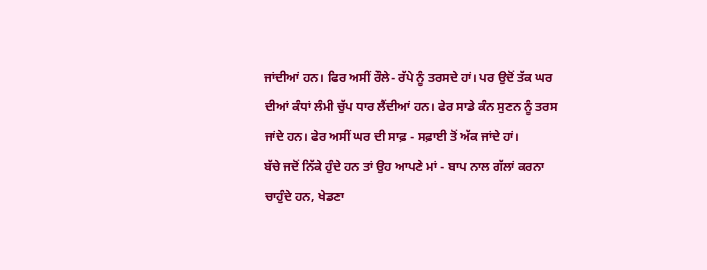ਜਾਂਦੀਆਂ ਹਨ। ਫਿਰ ਅਸੀਂ ਰੌਲੇ- ਰੱਪੇ ਨੂੰ ਤਰਸਦੇ ਹਾਂ। ਪਰ ਉਦੋਂ ਤੱਕ ਘਰ ਦੀਆਂ ਕੰਧਾਂ ਲੰਮੀ ਚੁੱਪ ਧਾਰ ਲੈਂਦੀਆਂ ਹਨ। ਫੇਰ ਸਾਡੇ ਕੰਨ ਸੁਣਨ ਨੂੰ ਤਰਸ ਜਾਂਦੇ ਹਨ। ਫੇਰ ਅਸੀਂ ਘਰ ਦੀ ਸਾਫ਼ - ਸਫ਼ਾਈ ਤੋਂ ਅੱਕ ਜਾਂਦੇ ਹਾਂ।
ਬੱਚੇ ਜਦੋਂ ਨਿੱਕੇ ਹੁੰਦੇ ਹਨ ਤਾਂ ਉਹ ਆਪਣੇ ਮਾਂ - ਬਾਪ ਨਾਲ ਗੱਲਾਂ ਕਰਨਾ ਚਾਹੁੰਦੇ ਹਨ, ਖੇਡਣਾ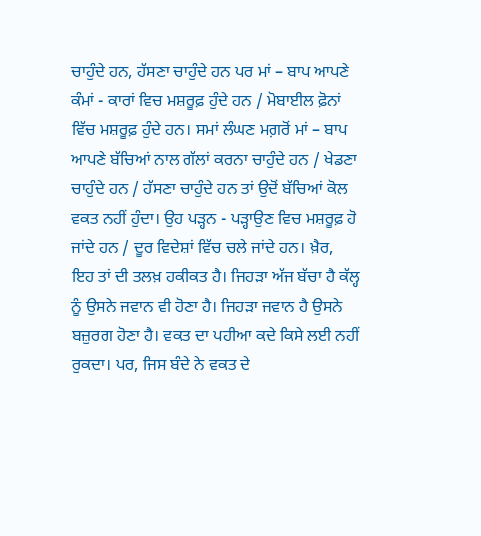ਚਾਹੁੰਦੇ ਹਨ, ਹੱਸਣਾ ਚਾਹੁੰਦੇ ਹਨ ਪਰ ਮਾਂ – ਬਾਪ ਆਪਣੇ ਕੰਮਾਂ - ਕਾਰਾਂ ਵਿਚ ਮਸ਼ਰੂਫ਼ ਹੁੰਦੇ ਹਨ / ਮੋਬਾਈਲ ਫ਼ੋਨਾਂ ਵਿੱਚ ਮਸ਼ਰੂਫ਼ ਹੁੰਦੇ ਹਨ। ਸਮਾਂ ਲੰਘਣ ਮਗ਼ਰੋਂ ਮਾਂ – ਬਾਪ ਆਪਣੇ ਬੱਚਿਆਂ ਨਾਲ ਗੱਲਾਂ ਕਰਨਾ ਚਾਹੁੰਦੇ ਹਨ / ਖੇਡਣਾ ਚਾਹੁੰਦੇ ਹਨ / ਹੱਸਣਾ ਚਾਹੁੰਦੇ ਹਨ ਤਾਂ ਉਦੋਂ ਬੱਚਿਆਂ ਕੋਲ ਵਕਤ ਨਹੀਂ ਹੁੰਦਾ। ਉਹ ਪੜ੍ਹਨ - ਪੜ੍ਹਾਉਣ ਵਿਚ ਮਸ਼ਰੂਫ਼ ਹੋ ਜਾਂਦੇ ਹਨ / ਦੂਰ ਵਿਦੇਸ਼ਾਂ ਵਿੱਚ ਚਲੇ ਜਾਂਦੇ ਹਨ। ਖ਼ੈਰ,
ਇਹ ਤਾਂ ਦੀ ਤਲਖ਼ ਹਕੀਕਤ ਹੈ। ਜਿਹੜਾ ਅੱਜ ਬੱਚਾ ਹੈ ਕੱਲ੍ਹ ਨੂੰ ਉਸਨੇ ਜਵਾਨ ਵੀ ਹੋਣਾ ਹੈ। ਜਿਹੜਾ ਜਵਾਨ ਹੈ ਉਸਨੇ ਬਜ਼ੁਰਗ ਹੋਣਾ ਹੈ। ਵਕਤ ਦਾ ਪਹੀਆ ਕਦੇ ਕਿਸੇ ਲਈ ਨਹੀਂ ਰੁਕਦਾ। ਪਰ, ਜਿਸ ਬੰਦੇ ਨੇ ਵਕਤ ਦੇ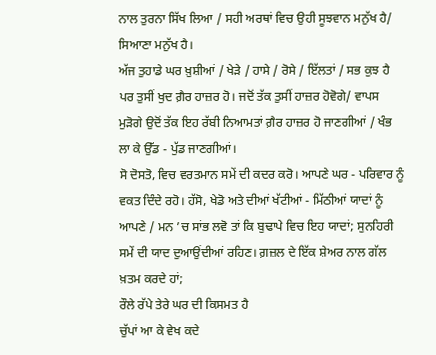ਨਾਲ ਤੁਰਨਾ ਸਿੱਖ ਲਿਆ / ਸਹੀ ਅਰਥਾਂ ਵਿਚ ਉਹੀ ਸੂਝਵਾਨ ਮਨੁੱਖ ਹੈ/ ਸਿਆਣਾ ਮਨੁੱਖ ਹੈ।
ਅੱਜ ਤੁਹਾਡੇ ਘਰ ਖ਼ੁਸ਼ੀਆਂ / ਖੇੜੇ / ਹਾਸੇ / ਰੋਸੇ / ਇੱਲਤਾਂ / ਸਭ ਕੁਝ ਹੈ ਪਰ ਤੁਸੀਂ ਖੁਦ ਗ਼ੈਰ ਹਾਜ਼ਰ ਹੋ। ਜਦੋਂ ਤੱਕ ਤੁਸੀਂ ਹਾਜ਼ਰ ਹੋਵੋਗੇ/ ਵਾਪਸ ਮੁੜੋਗੇ ਉਦੋਂ ਤੱਕ ਇਹ ਰੱਬੀ ਨਿਆਮਤਾਂ ਗ਼ੈਰ ਹਾਜ਼ਰ ਹੋ ਜਾਣਗੀਆਂ / ਖੰਭ ਲਾ ਕੇ ਉੱਡ - ਪੁੱਡ ਜਾਣਗੀਆਂ।
ਸੋ ਦੋਸਤੋ, ਵਿਚ ਵਰਤਮਾਨ ਸਮੇਂ ਦੀ ਕਦਰ ਕਰੋ। ਆਪਣੇ ਘਰ - ਪਰਿਵਾਰ ਨੂੰ ਵਕਤ ਦਿੰਦੇ ਰਹੋ। ਹੱਸੋ, ਖੇਡੋ ਅਤੇ ਦੀਆਂ ਖੱਟੀਆਂ - ਮਿੱਠੀਆਂ ਯਾਦਾਂ ਨੂੰ ਆਪਣੇ / ਮਨ ’ਚ ਸਾਂਭ ਲਵੋ ਤਾਂ ਕਿ ਬੁਢਾਪੇ ਵਿਚ ਇਹ ਯਾਦਾਂ; ਸੁਨਹਿਰੀ ਸਮੇਂ ਦੀ ਯਾਦ ਦੁਆਉਂਦੀਆਂ ਰਹਿਣ। ਗ਼ਜ਼ਲ ਦੇ ਇੱਕ ਸ਼ੇਅਰ ਨਾਲ ਗੱਲ ਖ਼ਤਮ ਕਰਦੇ ਹਾਂ;
ਰੌਲੇ ਰੱਪੇ ਤੇਰੇ ਘਰ ਦੀ ਕਿਸਮਤ ਹੈ
ਚੁੱਪਾਂ ਆ ਕੇ ਵੇਖ ਕਦੇ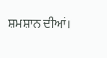ਸ਼ਮਸ਼ਾਨ ਦੀਆਂ।